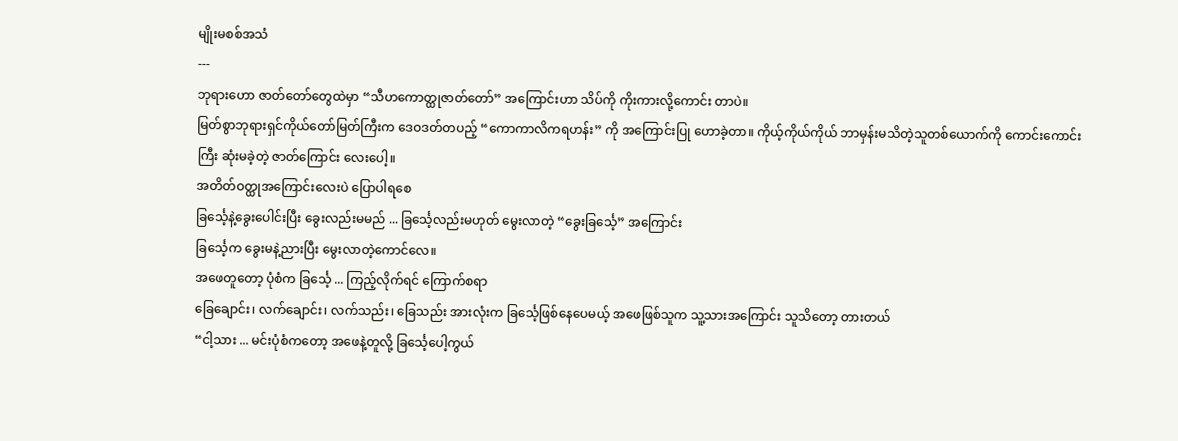မျိုးမစစ်အသံ
---
ဘုရားဟော ဇာတ်တော်တွေထဲမှာ “သီဟကောတ္ထုဇာတ်တော်” အကြောင်းဟာ သိပ်ကို ကိုးကားလို့ကောင်း တာပဲ။
မြတ်စွာဘုရားရှင်ကိုယ်တော်မြတ်ကြီးက ဒေဝဒတ်တပည့် “ကောကာလိကရဟန်း” ကို အကြောင်းပြု ဟောခဲ့တာ။ ကိုယ့်ကိုယ်ကိုယ် ဘာမှန်းမသိတဲ့သူတစ်ယောက်ကို ကောင်းကောင်းကြီး ဆုံးမခဲ့တဲ့ ဇာတ်ကြောင်း လေးပေါ့။
အတိတ်ဝတ္ထုအကြောင်းလေးပဲ ပြောပါရစေ
ခြင်္သေ့နဲ့ခွေးပေါင်းပြီး ခွေးလည်းမမည် ... ခြင်္သေ့လည်းမဟုတ် မွေးလာတဲ့ “ခွေးခြင်္သေ့” အကြောင်း
ခြင်္သေ့က ခွေးမနဲ့ညားပြီး မွေးလာတဲ့ကောင်လေ။
အဖေတူတော့ ပုံစံက ခြင်္သေ့ ... ကြည့်လိုက်ရင် ကြောက်စရာ
ခြေချောင်း၊ လက်ချောင်း၊ လက်သည်း၊ ခြေသည်း အားလုံးက ခြင်္သေ့ဖြစ်နေပေမယ့် အဖေဖြစ်သူက သူ့သားအကြောင်း သူသိတော့ တားတယ်
“ငါ့သား ... မင်းပုံစံကတော့ အဖေနဲ့တူလို့ ခြင်္သေ့ပေါ့ကွယ်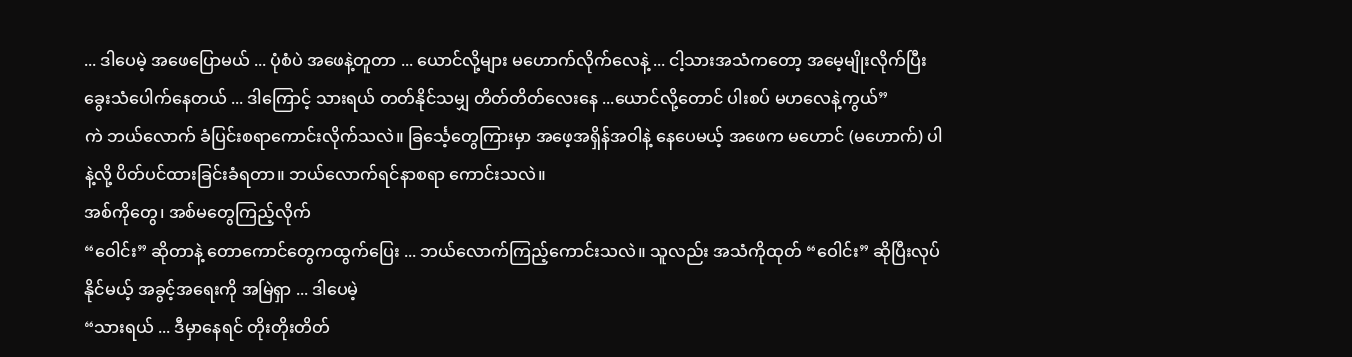... ဒါပေမဲ့ အဖေပြောမယ် ... ပုံစံပဲ အဖေနဲ့တူတာ ... ယောင်လို့များ မဟောက်လိုက်လေနဲ့ ... ငါ့သားအသံကတော့ အမေ့မျိုးလိုက်ပြီး ခွေးသံပေါက်နေတယ် ... ဒါကြောင့် သားရယ် တတ်နိုင်သမျှ တိတ်တိတ်လေးနေ ...ယောင်လို့တောင် ပါးစပ် မဟလေနဲ့ကွယ်”
ကဲ ဘယ်လောက် ခံပြင်းစရာကောင်းလိုက်သလဲ။ ခြင်္သေ့တွေကြားမှာ အဖေ့အရှိန်အဝါနဲ့ နေပေမယ့် အဖေက မဟောင် (မဟောက်) ပါနဲ့လို့ ပိတ်ပင်ထားခြင်းခံရတာ။ ဘယ်လောက်ရင်နာစရာ ကောင်းသလဲ။
အစ်ကိုတွေ၊ အစ်မတွေကြည့်လိုက်
“ဝေါင်း” ဆိုတာနဲ့ တောကောင်တွေကထွက်ပြေး ... ဘယ်လောက်ကြည့်ကောင်းသလဲ။ သူလည်း အသံကိုထုတ် “ဝေါင်း” ဆိုပြီးလုပ်နိုင်မယ့် အခွင့်အရေးကို အမြဲရှာ ... ဒါပေမဲ့
“သားရယ် ... ဒီမှာနေရင် တိုးတိုးတိတ်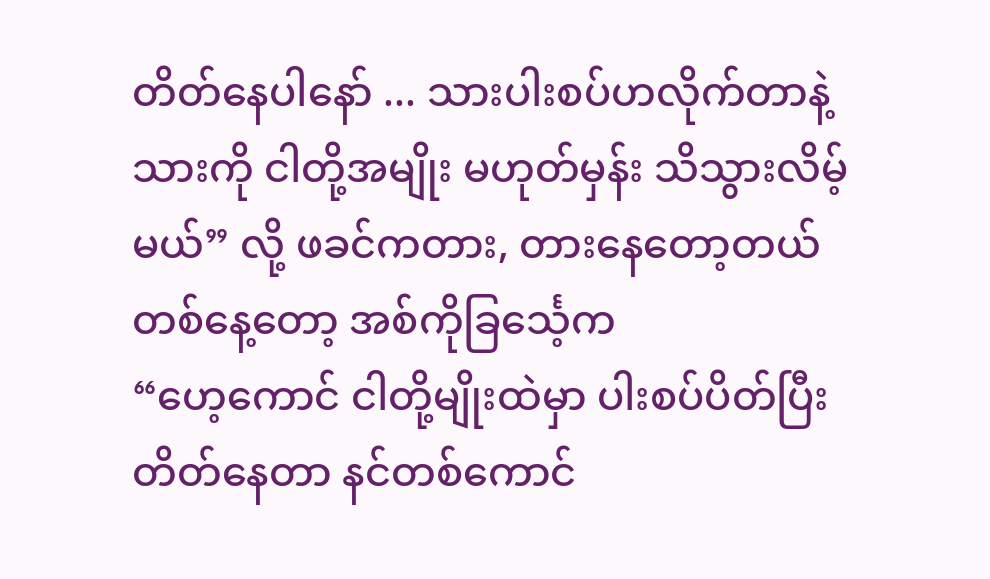တိတ်နေပါနော် ... သားပါးစပ်ဟလိုက်တာနဲ့ သားကို ငါတို့အမျိုး မဟုတ်မှန်း သိသွားလိမ့်မယ်” လို့ ဖခင်ကတား, တားနေတော့တယ်
တစ်နေ့တော့ အစ်ကိုခြင်္သေ့က
“ဟေ့ကောင် ငါတို့မျိုးထဲမှာ ပါးစပ်ပိတ်ပြီး တိတ်နေတာ နင်တစ်ကောင်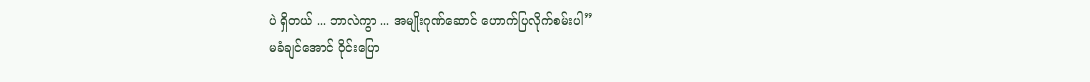ပဲ ရှိတယ် ... ဘာလဲကွာ ... အမျိုးဂုဏ်ဆောင် ဟောက်ပြလိုက်စမ်းပါ”
မခံချင်အောင် ဝိုင်းပြော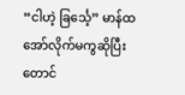“ငါဟဲ့ ခြင်္သေ့” မာန်ထ အော်လိုက်မကွဆိုပြီး တောင်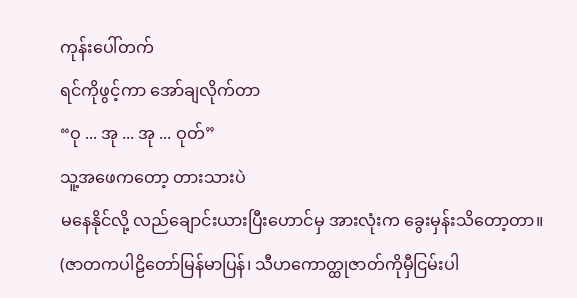ကုန်းပေါ်တက်
ရင်ကိုဖွင့်ကာ အော်ချလိုက်တာ
“ဝု ... အု ... အု ... ဝုတ်”
သူ့အဖေကတော့ တားသားပဲ
မနေနိုင်လို့ လည်ချောင်းယားပြီးဟောင်မှ အားလုံးက ခွေးမှန်းသိတော့တာ။
(ဇာတကပါဠိတော်မြန်မာပြန်၊ သီဟကောတ္ထုဇာတ်ကိုမှီငြမ်းပါ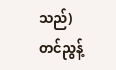သည်)
တင်ညွန့်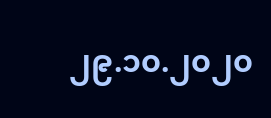၂၉.၁၀.၂၀၂၀